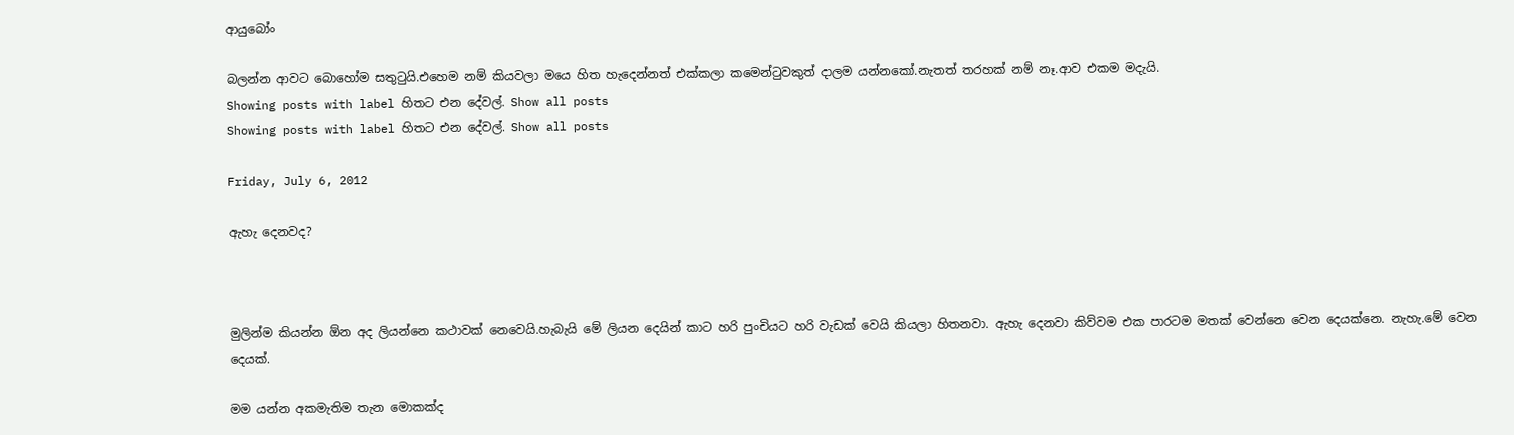ආයුබෝං

බලන්න ආවට බොහෝම සතු‍ටුයි.එහෙම නම් කියවලා මයෙ හිත හැදෙන්නත් එක්කලා කමෙන්‍ටුවකුත් දාලම යන්නකෝ.නැතත් තරහක් නම් නෑ.ආව එකම මදැයි.
Showing posts with label හිතට එන දේවල්. Show all posts
Showing posts with label හිතට එන දේවල්. Show all posts

Friday, July 6, 2012

ඇහැ දෙනවද?



මුලින්ම කියන්න ඕන අද ලියන්නෙ කථාවක් නෙවෙයි.හැබැයි මේ ලියන දෙයින් කාට හරි පුංචියට හරි වැඩක් වෙයි කියලා හිතනවා. ඇහැ දෙනවා කිව්වම එක පාරටම මතක් වෙන්නෙ වෙන දෙයක්නෙ. නැහැ.මේ වෙන දෙයක්.

මම යන්න අකමැතිම තැන මොකක්ද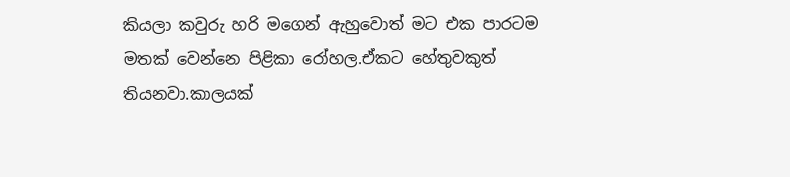කියලා කවුරු හරි මගෙන් ඇහුවොත් මට එක පාරටම මතක් වෙන්නෙ පිළිකා රෝහල.ඒකට හේතුවකුත් තියනවා.කාලයක්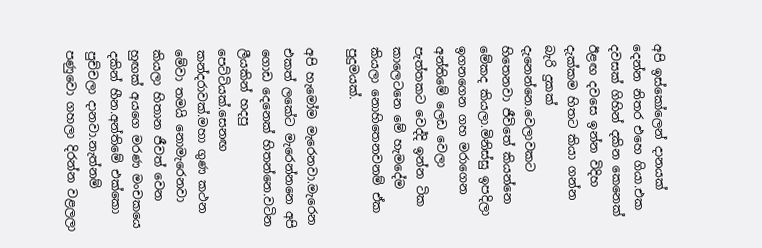අපි ඉස්කෝලෙන් දානයක් දෙන්න නිතර එහෙ ගියා.එක දවසක් ගිහින් දකින කෙනෙක් ඊළඟ දවසෙ ඉන්න විදිහ දැක්කම හිතට කියා ගන්න බැරි දුකක් දැනෙන්නෙ.වෙලාවකට හිතෙනවා ජීවිතේ කියන්නෙ මේකද කියලා.මිනිස්සු ඉපදිලා ඉගනගෙන ගහ මරාගෙන අන්තිමේ ලෙඩ වෙලා පැත්තකට වෙද්දි ඉන්න ටික කාලෙටනෙ මේ හැමදේම කියලා නොහිතෙනවනම් ඒක පුදුමයක්.

අපි හැමෝම මැරෙනවා.මැරෙන එකත් ලකේට මැරෙන්නනෙ අපි ගොඩ දෙනෙක් හිතන්නෙ.වටින ලීයකින් හදපු පෙට්ටියක්.සෙනඟ කන්දරාවක්.මහා ගුණ කථන මේවා තමයි නොමැරෙනවා කියලා හිතාන ජීවත් වෙන හුඟක් අයගෙ මරණ මංචකයෙ දකින් හීන.අන්තිමේ එක්කො පුච්චලා දානවා.නැත්නම් පණුවො ගහලා දිරන්න වළලලා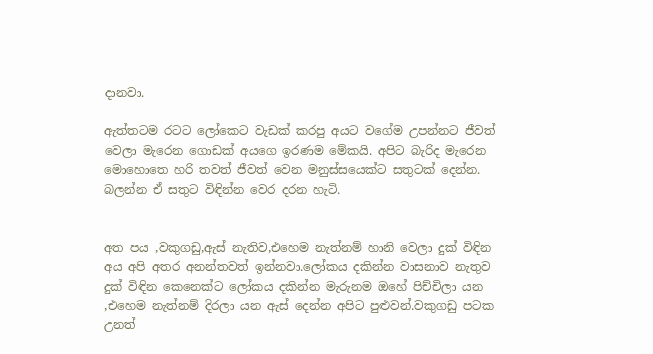දානවා.

ඇත්තටම රටට ලෝකෙට වැඩක් කරපු අයට වගේම උපන්නට ජීවත් වෙලා මැරෙන ගොඩක් අයගෙ ඉරණම මේකයි. අපිට බැරිද මැරෙන මොහොතෙ හරි තවත් ජීවත් වෙන මනුස්සයෙක්ට සතුටක් දෙන්න. බලන්න ඒ සතුට විඳින්න වෙර දරන හැටි.


අත පය ,වකුගඩු,ඇස් නැතිව,එහෙම නැත්නම් හානි වෙලා දුක් විඳින අය අපි අතර අනන්තවත් ඉන්නවා.ලෝකය දකින්න වාසනාව නැතුව දුක් විඳින කෙනෙක්ට ලෝකය දකින්න මැරුනම ඔහේ පිච්චිලා යන ,එහෙම නැත්නම් දිරලා යන ඇස් දෙන්න අපිට පුළුවන්.වකුගඩු පටක උනත්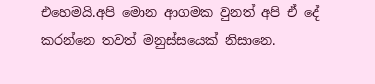එහෙමයි.අපි මොන ආගමක වුනත් අපි ඒ දේ කරන්නෙ තවත් මනුස්සයෙක් නිසානෙ.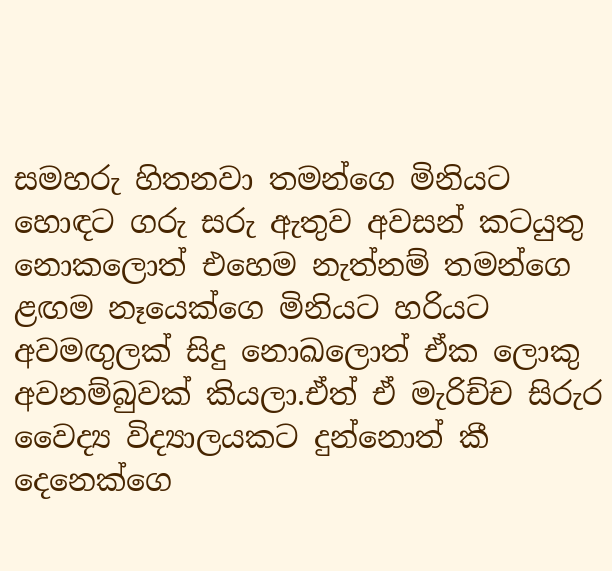සමහරු හිතනවා තමන්ගෙ මිනියට හොඳට ගරු සරු ඇතුව අවසන් කටයුතු නොකලොත් එහෙම නැත්නම් තමන්ගෙ ළඟම නෑයෙක්ගෙ මිනියට හරියට අවමඟුලක් සිදු නොඛලොත් ඒක ලොකු අවනම්බුවක් කියලා.ඒත් ඒ මැරිච්ච සිරුර වෛද්‍ය විද්‍යාලයකට දුන්නොත් කී දෙනෙක්ගෙ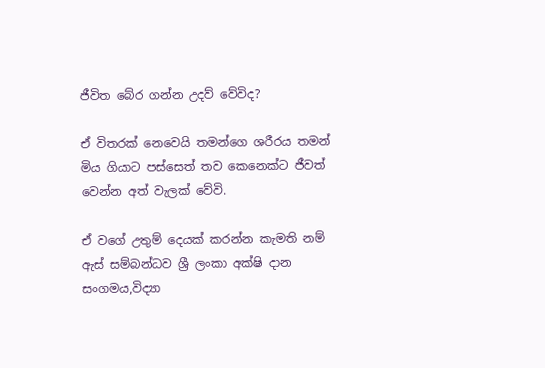ජීවිත බේර ගන්න උදව් වේවිද?

ඒ විතරක් නෙවෙයි තමන්ගෙ ශරීරය තමන් මිය ගියාට පස්සෙත් තව කෙනෙක්ට ජීවත් වෙන්න අත් වැලක් වේවි.

ඒ වගේ උතුම් දෙයක් කරන්න කැමති නම් ඇස් සම්බන්ධව ශ්‍රී ලංකා අක්ෂි දාන සංගමය,විද්‍යා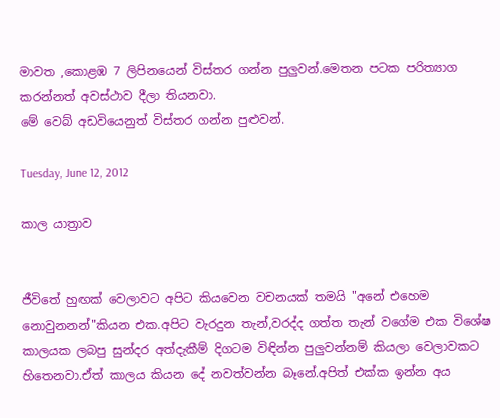මාවත ,කොළඹ 7 ලිපිනයෙන් විස්තර ගන්න පුලුවන්.මෙතන පටක පරිත්‍යාග කරන්නත් අවස්ථාව දීලා තියනවා.
මේ වෙබ් අඩවියෙනුත් විස්තර ගන්න පුළුවන්.

Tuesday, June 12, 2012

කාල යාත්‍රාව


ජීවිතේ හුඟක් වෙලාවට අපිට කියවෙන වචනයක් තමයි "අනේ එහෙම නොවුනනන්"කියන එක.අපිට වැරදුන තැන්,වරද්ද ගත්ත තැන් වගේම එක විශේෂ කාලයක ලබපු සුන්දර අත්දැකීම් දිගටම විඳින්න පුලුවන්නම් කියලා වෙලාවකට හිතෙනවා.ඒත් කාලය කියන දේ නවත්වන්න බෑනේ.අපිත් එක්ක ඉන්න අය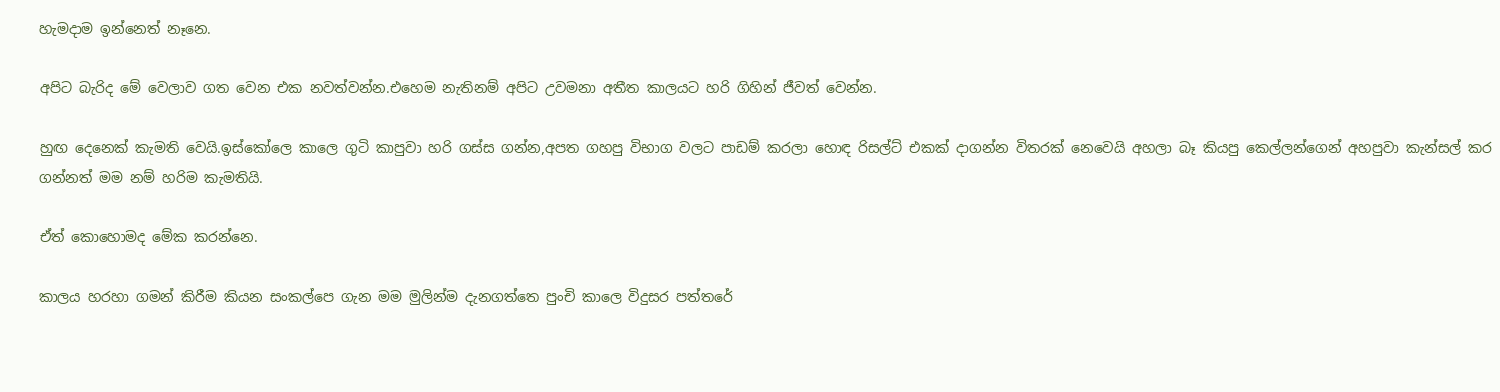හැමදාම ඉන්නෙත් නෑනෙ.

අපිට බැරිද මේ වෙලාව ගත වෙන එක නවත්වන්න.එහෙම නැතිනම් අපිට උවමනා අතීත කාලයට හරි ගිහින් ජීවත් වෙන්න.

හුඟ දෙනෙක් කැමති වෙයි.ඉස්කෝලෙ කාලෙ ගුටි කාපුවා හරි ගස්ස ගන්න,අපත ගහපු විභාග වලට පාඩම් කරලා හොඳ රිසල්ට් එකක් දාගන්න විතරක් නෙවෙයි අහලා බෑ කියපු කෙල්ලන්ගෙන් අහපුවා කැන්සල් කර ගන්නත් මම නම් හරිම කැමතියි.

ඒත් කොහොමද මේක කරන්නෙ.

කාලය හරහා ගමන් කිරීම කියන සංකල්පෙ ගැන මම මුලින්ම දැනගත්තෙ පුංචි කාලෙ විදුසර පත්තරේ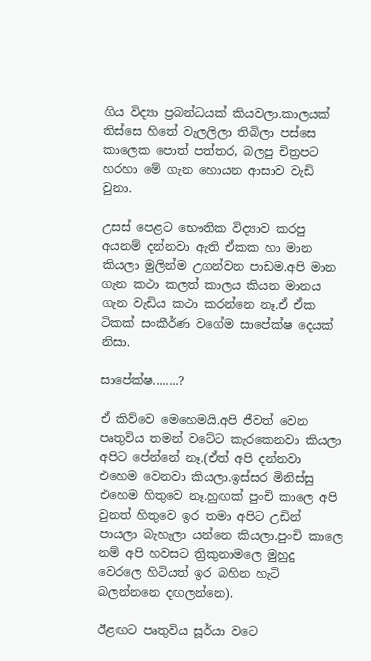ගිය විද්‍යා ප්‍රබන්ධයක් කියවලා.කාලයක් තිස්සෙ හිතේ වැලලිලා තිබිලා පස්සෙ කාලෙක පොත් පත්තර, බලපු චිත්‍රපට හරහා මේ ගැන හොයන ආසාව වැඩි වුනා.

උසස් පෙළට භෞතික විද්‍යාව කරපු අයනම් දන්නවා ඇති ඒකක හා මාන කියලා මුලින්ම උගන්වන පාඩම.අපි මාන ගැන කථා කලත් කාලය කියන මානය ගැන වැඩිය කථා කරන්නෙ නෑ.ඒ ඒක ටිකක් සංකීර්ණ වගේම සාපේක්ෂ දෙයක් නිසා.

සාපේක්ෂ........?

ඒ කිව්වෙ මෙහෙමයි.අපි ජීවත් වෙන පෘතුවිය තමන් වටේට කැරකෙනවා කියලා අපිට පේන්නේ නෑ.(ඒත් අපි දන්නවා එහෙම වෙනවා කියලා.ඉස්සර මිනිස්සු එහෙම හිතුවෙ නෑ.හුඟක් පුංචි කාලෙ අපි වුනත් හිතුවෙ ඉර තමා අපිට උඩින් පායලා බැහැලා යන්නෙ කියලා.පුංචි කාලෙ නම් අපි හවසට ත්‍රිකුනාමලෙ මුහුදු වෙරලෙ හිටියත් ඉර බහින හැටි බලන්නනෙ දඟලන්නෙ).

ඊළඟට පෘතුවිය සූර්යා වටෙ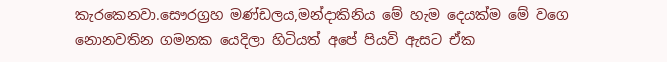කැරකෙනවා.සෞරග්‍රහ මණ්ඩලය,මන්දාකිනිය මේ හැම දෙයක්ම මේ වගෙ නොනවතින ගමනක යෙදිලා හිටියත් අපේ පියවි ඇසට ඒක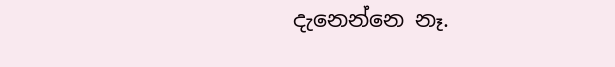දැනෙන්නෙ නෑ.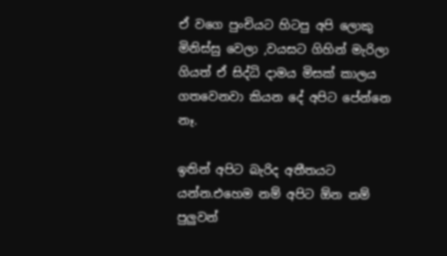ඒ වගෙ පුංචියට හිටපු අපි ලොකු මිනිස්සු වෙලා ,වයසට ගිහින් මැරිලා ගියත් ඒ සිද්ධි දාමය මිසක් කාලය ගතවෙනවා කියන දේ අපිට පේන්නෙ නෑ.

ඉතින් අපිට බැරිද අතීතයට යන්න.එහෙම නම් අපිට ඕන නම් පුලුවන්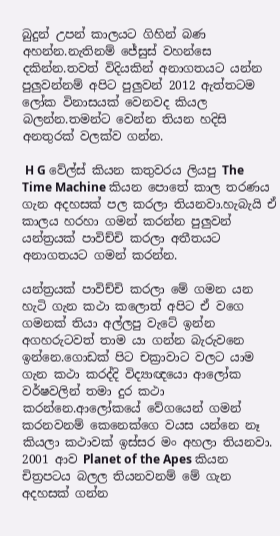බුදුන් උපන් කාලයට ගිහින් බණ අහන්න.නැතිනම් ජේසුස් වහන්සෙ දකින්න.තවත් විදියකින් අනාගතයට යන්න පුලුවන්නම් අපිට පුලුවන් 2012 ඇත්තටම ලෝක විනාසයක් වෙනවද කියල බලන්න.තමන්ට වෙන්න තියන හදිසි අනතුරක් වලක්ව ගන්න.

 H G වේල්ස් කියන කතුවරය ලියපු The Time Machine කියන පොතේ කාල තරණය ගැන අදහසක් පල කරලා තියනවා.හැබැයි ඒ කාලය හරහා ගමන් කරන්න පුලුවන් යන්ත්‍රයක් පාවිච්චි කරලා අතීතයට අනාගතයට ගමන් කරන්න.

යන්ත්‍රයක් පාවිච්චි කරලා මේ ගමන යන හැටි ගැන කථා කලොත් අපිට ඒ වගෙ ගමනක් තියා අල්ලපු වැටේ ඉන්න අගහරුටවත් තාම යා ගන්න බැරුවනෙ ඉන්නෙ.ගොඩක් පිට චක්‍රාවාට වලට යාම ගැන කථා කරද්දි විද්‍යාඥයො ආලෝක වර්ෂවලින් තමා දුර කථා කරන්නෙ.ආලෝකයේ වේගයෙන් ගමන් කරනවනම් කෙනෙක්ගෙ වයස යන්නෙ නෑ කියලා කථාවක් ඉස්සර මං අහලා තියනවා. 2001 ආව Planet of the Apes කියන චිත්‍රපටය බලල තියනවනම් මේ ගැන අදහසක් ගන්න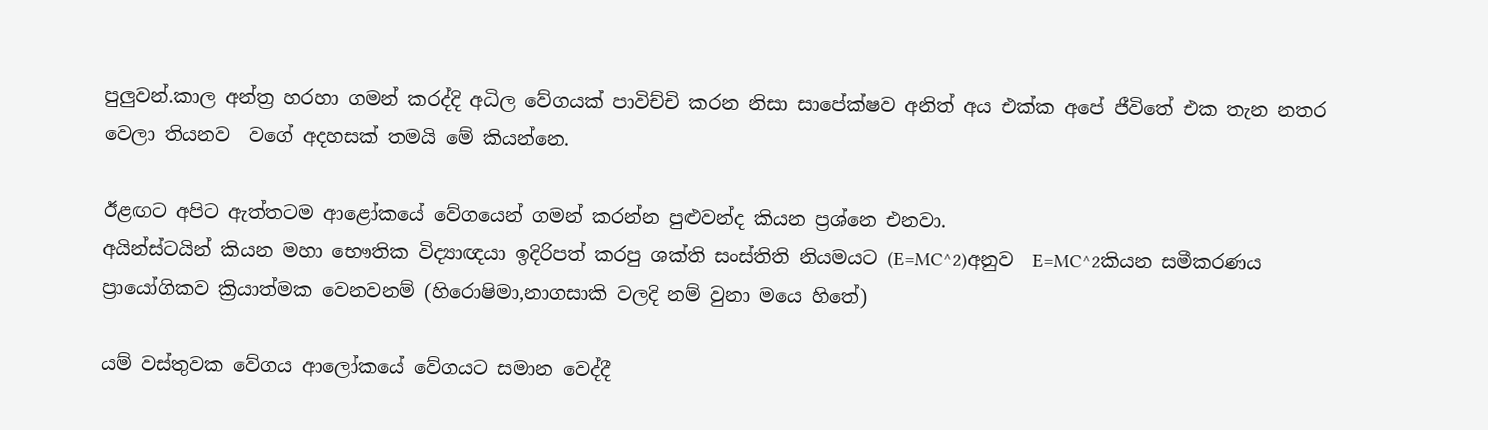පුලුවන්.කාල අන්ත්‍ර හරහා ගමන් කරද්දි අධිල වේගයක් පාවිච්චි කරන නිසා සාපේක්ෂව අනිත් අය එක්ක අපේ ජීවිතේ එක තැන නතර වෙලා තියනව  වගේ අදහසක් තමයි මේ කියන්නෙ.

ඊළඟට අපිට ඇත්තටම ආළෝකයේ වේගයෙන් ගමන් කරන්න පුළුවන්ද කියන ප්‍රශ්නෙ එනවා.
අයින්ස්ටයින් කියන මහා භෞතික විද්‍යාඥයා ඉදිරිපත් කරපු ශක්ති සංස්තිති නියමයට (E=MC^2)අනුව  E=MC^2කියන සමීකරණය ප්‍රායෝගිකව ක්‍රියාත්මක වෙනවනම් (හිරොෂිමා,නාගසාකි වලදි නම් වුනා මයෙ හිතේ)

යම් වස්තුවක වේගය ආලෝකයේ වේගයට සමාන වෙද්දී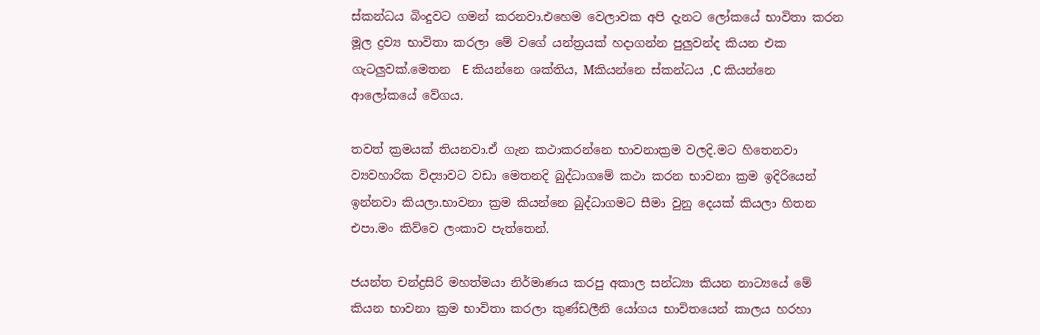ස්කන්ධය බිංදුවට ගමන් කරනවා.එහෙම වෙලාවක අපි දැනට ලෝකයේ භාවිතා කරන මූල ද්‍රව්‍ය භාවිතා කරලා මේ වගේ යන්ත්‍රයක් හදාගන්න පුලුවන්ද කියන එක ගැටලුවක්.මෙතන  E කියන්නෙ ශක්තිය, Mකියන්නෙ ස්කන්ධය ,C කියන්නෙ ආලෝකයේ වේගය.

තවත් ක්‍රමයක් තියනවා.ඒ ගැන කථාකරන්නෙ භාවනාක්‍රම වලදි.මට හිතෙනවා ව්‍යවහාරික විද්‍යාවට වඩා මෙතනදි බුද්ධාගමේ කථා කරන භාවනා ක්‍රම ඉදිරියෙන් ඉන්නවා කියලා.භාවනා ක්‍රම කියන්නෙ බුද්ධාගමට සීමා වුනු දෙයක් කියලා හිතන එපා.මං කිව්වෙ ලංකාව පැත්තෙන්.

ජයන්ත චන්ද්‍රසිරි මහත්මයා නිර්මාණය කරපු අකාල සන්ධ්‍යා කියන නාට්‍යයේ මේ කියන භාවනා ක්‍රම භාවිතා කරලා කුණ්ඩලීනි යෝගය භාවිතයෙන් කාලය හරහා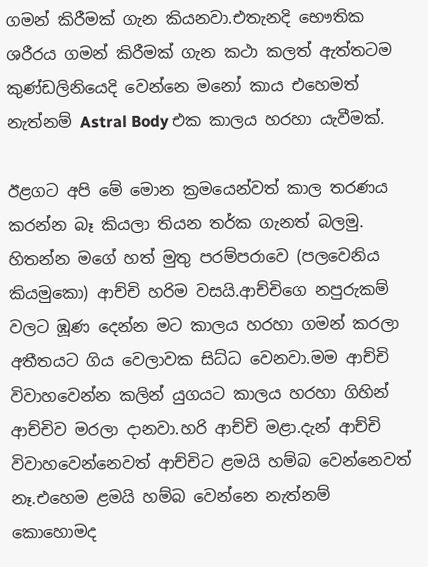ගමන් කිරීමක් ගැන කියනවා.එතැනදි භෞතික ශරීරය ගමන් කිරීමක් ගැන කථා කලත් ඇත්තටම කුණ්ඩලිනියෙදි වෙන්නෙ මනෝ කාය එහෙමත් නැත්නම් Astral Body එක කාලය හරහා යැවීමක්.

ඊළගට අපි මේ මොන ක්‍රමයෙන්වත් කාල තරණය කරන්න බෑ කියලා තියන තර්ක ගැනත් බලමු.
හිතන්න මගේ හත් මුතු පරම්පරාවෙ (පලවෙනිය කියමුකො) ආච්චි හරිම වසයි.ආච්චිගෙ නපුරුකම් වලට ඹූණ දෙන්න මට කාලය හරහා ගමන් කරලා අතීතයට ගිය වෙලාවක සිධ්ධ වෙනවා.මම ආච්චි විවාහවෙන්න කලින් යුගයට කාලය හරහා ගිහින් ආච්චිව මරලා දානවා.හරි ආච්චි මළා.දැන් ආච්චි විවාහවෙන්නෙවත් ආච්චිට ළමයි හම්බ වෙන්නෙවත් නෑ.එහෙම ළමයි හම්බ වෙන්නෙ නැත්නම් කොහොමද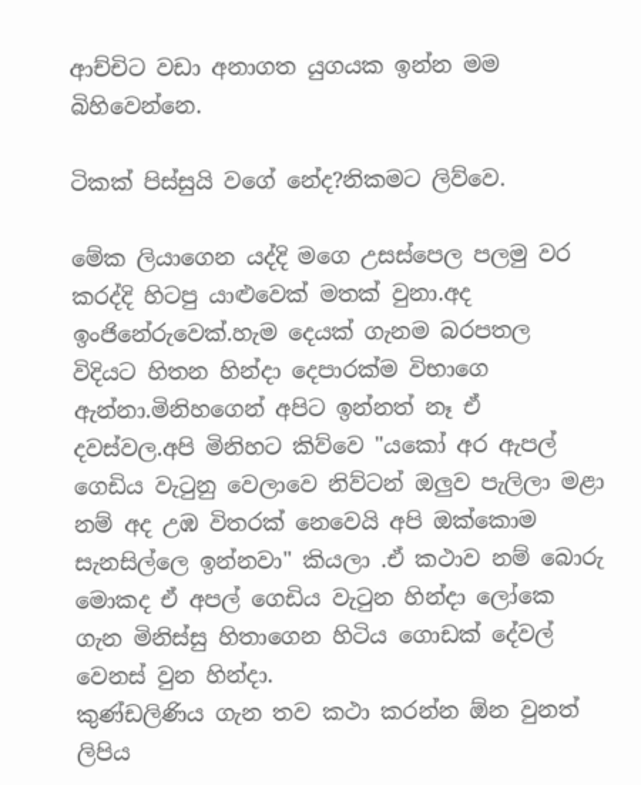ආච්චිට වඩා අනාගත යුගයක ඉන්න මම බිහිවෙන්නෙ.

ටිකක් පිස්සුයි වගේ නේද?නිකමට ලිව්වෙ.

මේක ලියාගෙන යද්දි මගෙ උසස්පෙල පලමු වර කරද්දි හිටපු යාළුවෙක් මතක් වුනා.අද ඉංජිනේරුවෙක්.හැම දෙයක් ගැනම බරපතල විදියට හිතන හින්දා දෙපාරක්ම විභාගෙ ඇන්නා.මිනිහගෙන් අපිට ඉන්නත් නෑ ඒ දවස්වල.අපි මිනිහට කිව්වෙ "යකෝ අර ඇපල් ගෙඩිය වැ‍ටුනු වෙලාවෙ නිව්ටන් ඔලුව පැලිලා මළා නම් අද උඹ විතරක් නෙවෙයි අපි ඔක්කොම සැනසිල්ලෙ ඉන්නවා" කියලා .ඒ කථාව නම් බොරු මොකද ඒ අපල් ගෙඩිය වැ‍ටුන හින්දා ලෝකෙ ගැන මිනිස්සු හිතාගෙන හිටිය ගොඩක් දේවල් වෙනස් වුන හින්දා.
කුණ්ඩලිණිය ගැන තව කථා කරන්න ඕන වුනත් ලිපිය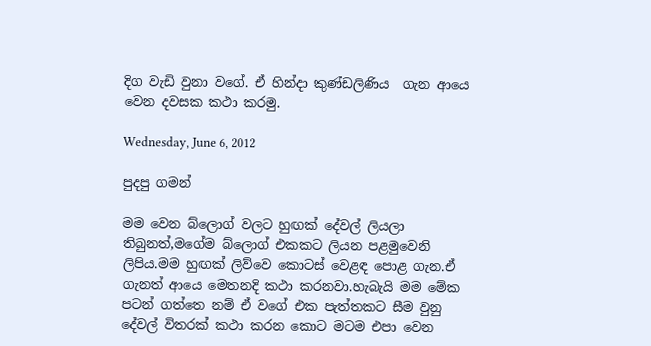දිග වැඩි වුනා වගේ. ඒ හින්දා කුණ්ඩලිණිය  ගැන ආයෙ වෙන දවසක කථා කරමු.

Wednesday, June 6, 2012

පුදපු ගමන්

මම වෙන බ්ලොග් වලට හුඟක් දේවල් ලියලා තිබුනත්,මගේම බ්ලොග් එකකට ලියන පළමුවෙනි ලිපිය.මම හුඟක් ලිව්වෙ කොටස් වෙළඳ පොළ ගැන.ඒ ගැනත් ආයෙ මෙතනදි කථා කරනවා.හැබැයි මම මේක පටන් ගත්තෙ නම් ඒ වගේ එක පැත්තකට සීම වුනු දේවල් විතරක් කථා කරන කොට මටම එපා වෙන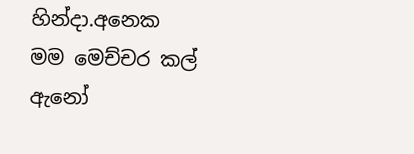හින්දා.අනෙක මම මෙච්චර කල් ඇනෝ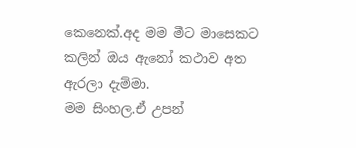කෙනෙක්.අද මම මීට මාසෙකට කලින් ඔය ඇනෝ කථාව අත ඇරලා දැම්මා.
මම සිංහල.ඒ උපන්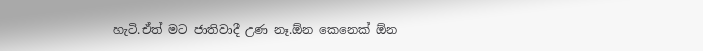හැටි.ඒත් මට ජාතිවාදී උණ නෑ.ඕන කෙනෙක් ඕන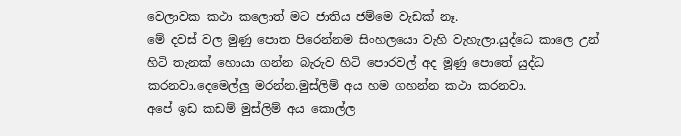වෙලාවක කථා කලොත් මට ජාතිය ජම්මෙ වැඩක් නෑ.
මේ දවස් වල මුණු පොත පිරෙන්නම සිංහලයො වැහි වැහැලා.යුද්ධෙ කාලෙ උන් හිටි තැනක් හොයා ගන්න බැරුව හිටි පොරවල් අද මූණු පොතේ යුද්ධ කරනවා.දෙමෙල්ලු මරන්න.මුස්ලිම් අය හම ගහන්න කථා කරනවා.
අපේ ඉඩ කඩම් මුස්ලිම් අය කොල්ල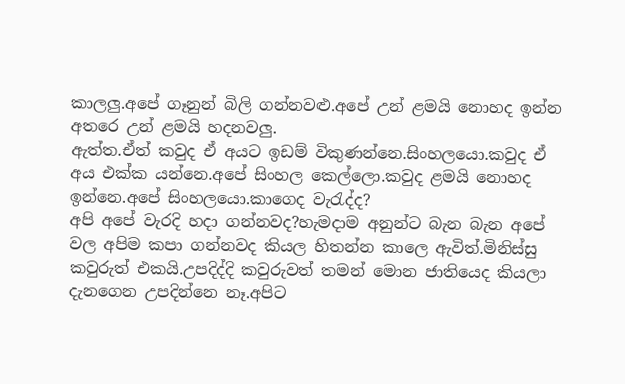කාලලු.අපේ ගෑනුන් බිලි ගන්නවළු.අපේ උන් ළමයි නොහද ඉන්න අතරෙ උන් ළමයි හදනවලු.
ඇත්ත.ඒත් කවුද ඒ අයට ඉඩම් විකුණන්නෙ.සිංහලයො.කවුද ඒ අය එක්ක යන්නෙ.අපේ සිංහල කෙල්ලො.කවුද ළමයි නොහද ඉන්නෙ.අපේ සිංහලයො.කාගෙද වැ‍රැද්ද?
අපි අපේ වැරදි හදා ගන්නවද?හැමදාම අනුන්ට බැන බැන අපේ වල අපිම කපා ගන්නවද කියල හිතන්න කාලෙ ඇවිත්.මිනිස්සු කවුරුත් එකයි.උපදිද්දි කවුරුවත් තමන් මොන ජාතියෙද කියලා දැනගෙන උපදින්නෙ නෑ.අපිට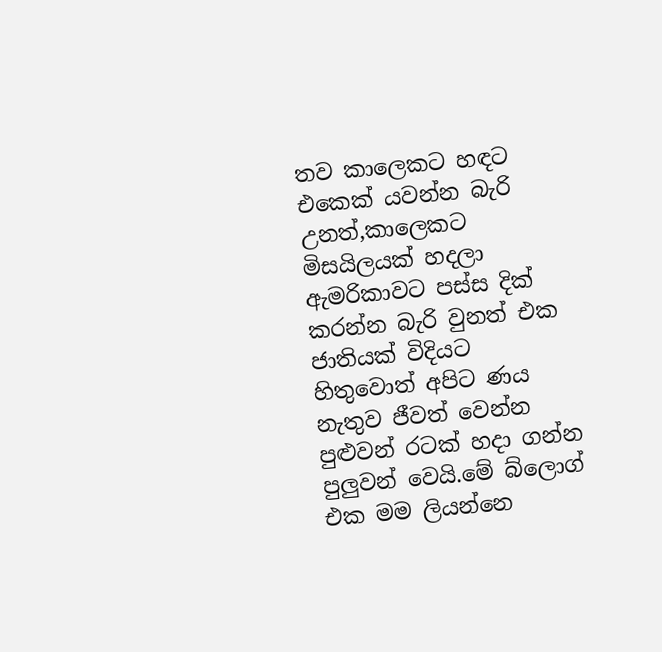තව කාලෙකට හඳට එකෙක් යවන්න බැරි උනත්,කාලෙකට මිසයිලයක් හදලා ඇමරිකාවට පස්ස දික් කරන්න බැරි වුනත් එක ජාතියක් විදියට හිතුවොත් අපිට ණය නැතුව ජීවත් වෙන්න පුළුවන් රටක් හදා ගන්න පුලුවන් වෙයි.මේ බ්ලොග් එක මම ලියන්නෙ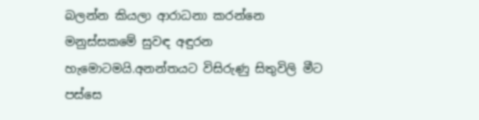බලන්න කියලා ආරාධනා කරන්නෙ මනුස්සකමේ සුවඳ අඳුරන හැමොටමයි.අනන්තයට විසිරුණු සිතුවිලි මීට පස්සෙ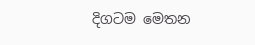දිගටම මෙතන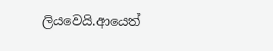ලියවෙයි.ආයෙත්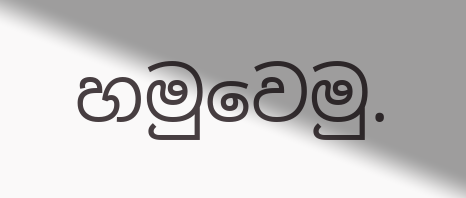හමුවෙමු.